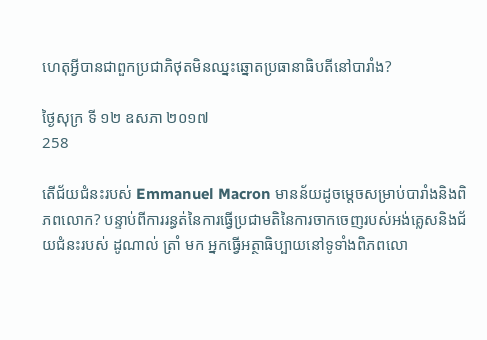ហេតុអ្វីបានជាពួកប្រជាភិថុតមិនឈ្នះឆ្នោតប្រធានាធិបតីនៅបារាំង?

ថ្ងៃសុក្រ ទី ១២ ឧសភា ២០១៧
258

តើជ័យជំនះរបស់ Emmanuel Macron មានន័យដូចម្តេចសម្រាប់បារាំងនិងពិភពលោក? បន្ទាប់ពីការរន្ធត់នៃការធ្វើប្រជាមតិនៃការចាកចេញរបស់អង់គ្លេសនិងជ័យជំនះរបស់ ដូណាល់ ត្រាំ មក អ្នកធ្វើអត្ថាធិប្បាយនៅទូទាំងពិភពលោ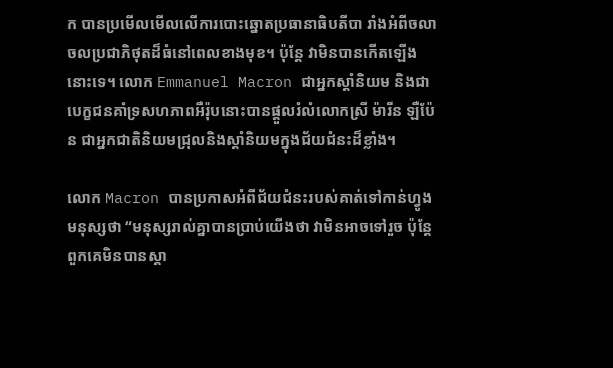ក បានប្រមើលមើលលើការបោះឆ្នោតប្រធានាធិបតីបា រាំងអំពីចលាចលប្រជាភិថុតដ៏ធំនៅពេលខាងមុខ។ ប៉ុន្តែ វាមិនបានកើតឡើងនោះទេ។ លោក Emmanuel Macron ជាអ្នកស្តាំនិយម និងជាបេក្ខជនគាំទ្រសហភាពអឺរ៉ុបនោះបានផ្តួលរំលំលោកស្រី ម៉ារីន ឡឺប៉ែន ជាអ្នកជាតិនិយមជ្រុលនិងស្តាំនិយមក្នុងជ័យជំនះដ៏ខ្លាំង។

លោក Macron បានប្រកាសអំពីជ័យជំនះរបស់គាត់ទៅកាន់ហ្វូងមនុស្សថា “មនុស្សរាល់គ្នាបានប្រាប់យើងថា វាមិនអាចទៅរួច ប៉ុន្តែពួកគេមិនបានស្គា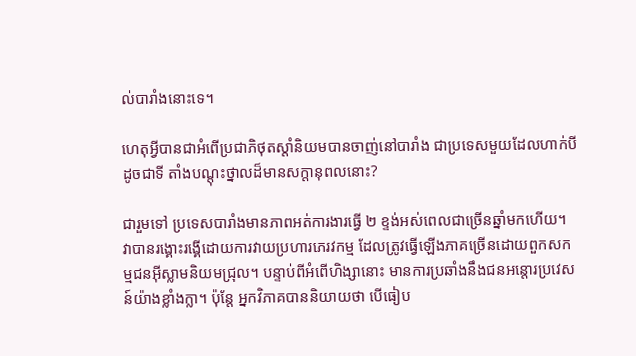ល់បារាំងនោះទេ។

ហេតុអ្វីបានជាអំពើប្រជាភិថុតស្តាំនិយមបានចាញ់នៅបារាំង ជាប្រទេសមួយដែលហាក់បីដូចជាទី តាំងបណ្តុះថ្នាលដ៏មានសក្តានុពលនោះ?

ជារួមទៅ ប្រទេសបារាំងមានភាពអត់ការងារធ្វើ ២ ខ្ទង់អស់ពេលជាច្រើនឆ្នាំមកហើយ។ វាបានរង្គោះរង្គើដោយការវាយប្រហារភេរវកម្ម ដែលត្រូវធ្វើឡើងភាគច្រើនដោយពួកសកម្មជនអ៊ីស្លាមនិយមជ្រុល។ បន្ទាប់ពីអំពើហិង្សានោះ មានការប្រឆាំងនឹងជនអន្តោរប្រវេសន៍យ៉ាងខ្លាំងក្លា។ ប៉ុន្តែ អ្នកវិភាគបាននិយាយថា បើធៀប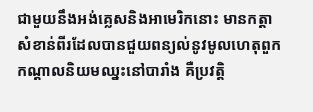ជាមួយនឹងអង់គ្លេសនិងអាមេរិកនោះ មានកត្តាសំខាន់ពីរដែលបានជួយពន្យល់នូវមូលហេតុពួកកណ្តាលនិយមឈ្នះនៅបារាំង គឺប្រវត្តិ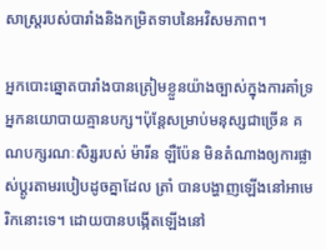សាស្ត្ររបស់បារាំងនិងកម្រិតទាបនៃអវិសមភាព។

អ្នកបោះឆ្នោតបារាំងបានត្រៀមខ្លួនយ៉ាងច្បាស់ក្នុងការគាំទ្រអ្នកនយោបាយគ្មានបក្ស។ប៉ុន្តែសម្រាប់មនុស្សជាច្រើន គណបក្សរណៈសិរ្សរបស់ ម៉ារីន ឡឺប៉ែន មិនតំណាងឲ្យការផ្លាស់ប្តូរតាមរបៀបដូចគ្នាដែល ត្រាំ បានបង្ហាញឡើងនៅអាមេរិកនោះទេ។ ដោយបានបង្កើតឡើងនៅ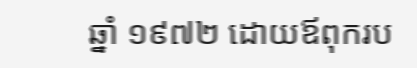ឆ្នាំ ១៩៧២ ដោយឪពុករប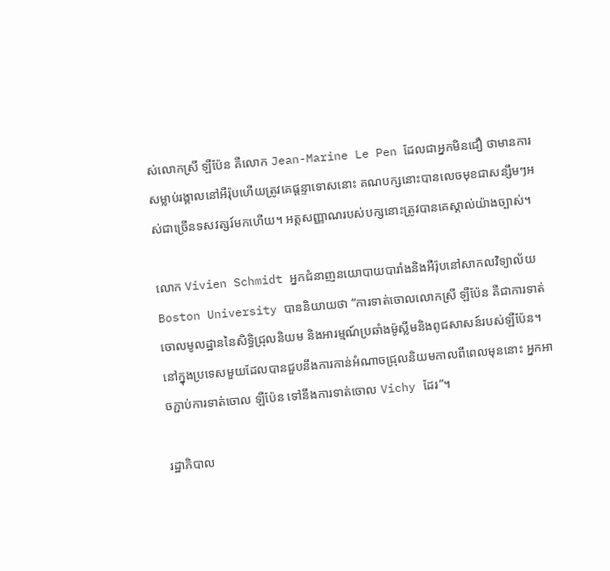ស់លោកស្រី ឡឺប៉ែន គឺលោក Jean-Marine Le Pen ដែលជាអ្នកមិនជឿ ថាមានការសម្លាប់រង្គាលនៅអឺរ៉ុបហើយត្រូវគេផ្តន្ទាទោសនោះ គណបក្សនោះបានលេចមុខជាសន្សឹមៗអស់ជាច្រើនទសវត្សរ៍មកហើយ។ អត្តសញ្ញាណរបស់បក្សនោះត្រូវបានគេស្គាល់យ៉ាងច្បាស់។

លោក Vivien Schmidt អ្នកជំនាញនយោបាយបារាំងនិងអឺរ៉ុបនៅសាកលវិទ្យាល័យ Boston University បាននិយាយថា “ការទាត់ចោលលោកស្រី ឡឺប៉ែន គឺជាការទាត់ចោលមូលដ្ឋាននៃសិទ្ធិជ្រុលនិយម និងអារម្មណ៍ប្រឆាំងម៉ូស្លីមនិងពូជសាសន៍របស់ឡឺប៉ែន។ នៅក្នុងប្រទេសមួយដែលបានជួបនឹងការកាន់អំណាចជ្រុលនិយមកាលពីពេលមុននោះ អ្នកអាចភ្ជាប់ការទាត់ចោល ឡឺប៉ែន ទៅនឹងការទាត់ចោល Vichy ដែរ”។

រដ្ឋាភិបាល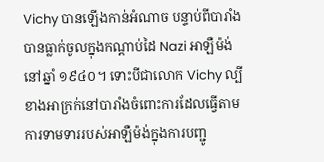Vichy បានឡើងកាន់អំណាច បន្ទាប់ពីបារាំងបានធ្លាក់ចូលក្នុងកណ្តាប់ដៃ Nazi អាឡឺម៉ង់នៅឆ្នាំ ១៩៤០។ ទោះបីជាលោក Vichy ល្បីខាងអាក្រក់នៅបារាំងចំពោះការដែលធ្វើតាមការទាមទាររបស់អាឡឺម៉ង់ក្នុងការបញ្ជូ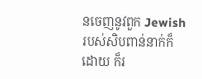នចេញនូវពួក Jewish របស់សិបពាន់នាក់ក៏ដោយ ក៏រ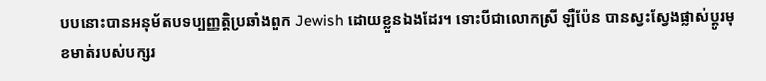បបនោះបានអនុម័តបទប្បញ្ញត្តិប្រឆាំងពួក Jewish ដោយខ្លួនឯងដែរ។ ទោះបីជាលោកស្រី ឡឺប៉ែន បានស្វះស្វែងផ្លាស់ប្តូរមុខមាត់របស់បក្សរ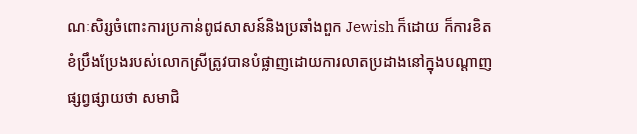ណៈសិរ្សចំពោះការប្រកាន់ពូជសាសន៍និងប្រឆាំងពួក Jewish ក៏ដោយ ក៏ការខិតខំប្រឹងប្រែងរបស់លោកស្រីត្រូវបានបំផ្លាញដោយការលាតប្រដាងនៅក្នុងបណ្តាញផ្សព្វផ្សាយថា សមាជិ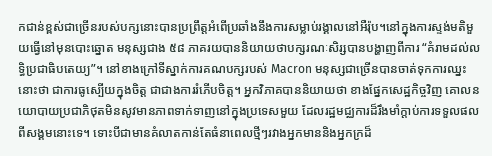កជាន់ខ្ពស់ជាច្រើនរបស់បក្សនោះបានប្រព្រឹត្តអំពើប្រឆាំងនឹងការសម្លាប់រង្គាលនៅអឺរ៉ុប។នៅក្នុងការស្ទង់មតិមួយធ្វើនៅមុនបោះឆ្នោត មនុស្សជាង ៥៨ ភាគរយបាននិយាយថាបក្សរណៈសិរ្សបានបង្ហាញពីការ “គំរាមដល់លទ្ធិប្រជាធិបតេយ្យ”។ នៅខាងក្រៅទីស្នាក់ការគណបក្សរបស់ Macron មនុស្សជាច្រើនបានចាត់ទុកការឈ្នះនោះថា ជាការធូស្បើយក្នុងចិត្ត ជាជាងការរំភើបចិត្ត។ អ្នកវិភាគបាននិយាយថា ខាងផ្នែកសេដ្ឋកិច្ចវិញ គោលនយោបាយប្រជាភិថុតមិនសូវមានភាពទាក់ទាញនៅក្នុងប្រទេសមួយ ដែលរដ្ឋមជ្ឈការដ៏រឹងមាំក្តាប់ការទទួលផលពីសង្គមនោះទេ។ ទោះបីជាមានគំលាតកាន់តែធំនាពេលថ្មីៗរវាងអ្នកមាននិងអ្នកក្រដ៏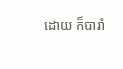ដោយ ក៏បារាំ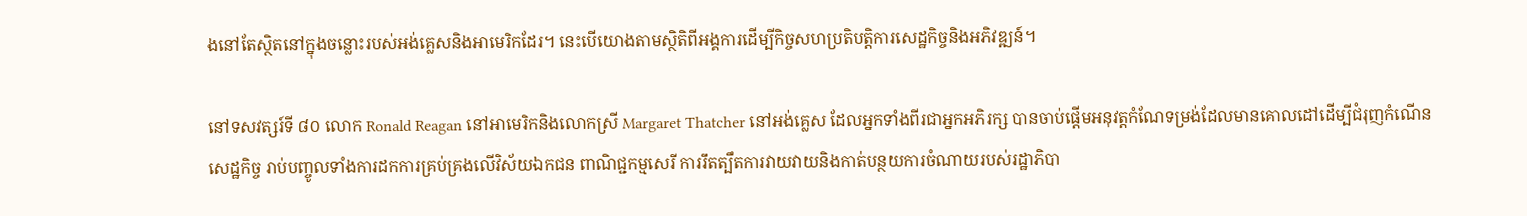ងនៅតែស្ថិតនៅក្នុងចន្លោះរបស់អង់គ្លេសនិងអាមេរិកដែរ។ នេះបើយោងតាមស្ថិតិពីអង្គការដើម្បីកិច្ចសហប្រតិបត្តិការសេដ្ឋកិច្ចនិងអភិវឌ្ឍន៍។

នៅទសវត្សរ៍ទី ៨០ លោក Ronald Reagan នៅអាមេរិកនិងលោកស្រី Margaret Thatcher នៅអង់គ្លេស ដែលអ្នកទាំងពីរជាអ្នកអភិរក្ស បានចាប់ផ្តើមអនុវត្តកំណែទម្រង់ដែលមានគោលដៅដើម្បីជំរុញកំណើនសេដ្ឋកិច្ច រាប់បញ្ចូលទាំងការដកការគ្រប់គ្រងលើវិស័យឯកជន ពាណិជ្ជកម្មសេរី ការរឹតត្បឹតការវាយវាយនិងកាត់បន្ថយការចំណាយរបស់រដ្ឋាភិបា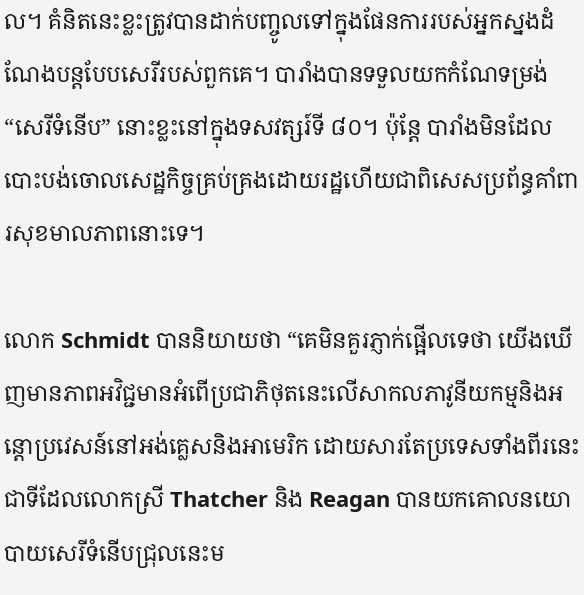ល។ គំនិតនេះខ្លះត្រូវបានដាក់បញ្ចូលទៅក្នុងផែនការរបស់អ្នកស្នងដំណែងបន្តបែបសេរីរបស់ពួកគេ។ បារាំងបានទទួលយកកំណែទម្រង់ “សេរីទំនើប” នោះខ្លះនៅក្នុងទសវត្សរ៍ទី ៨០។ ប៉ុន្តែ បារាំងមិនដែលបោះបង់ចោលសេដ្ឋកិច្ចគ្រប់គ្រងដោយរដ្ឋហើយជាពិសេសប្រព័ន្ធគាំពារសុខមាលភាពនោះទេ។

លោក Schmidt បាននិយាយថា “គេមិនគួរភ្ញាក់ផ្អើលទេថា យើងឃើញមានភាពអវិជ្ជមានអំពើប្រជាភិថុតនេះលើសាកលភាវូនីយកម្មនិងអន្តោប្រវេសន៍នៅអង់គ្លេសនិងអាមេរិក ដោយសារតែប្រទេសទាំងពីរនេះជាទីដែលលោកស្រី Thatcher និង Reagan បានយកគោលនយោបាយសេរីទំនើបជ្រុលនេះម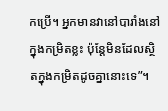កប្រើ។ អ្នកមានវានៅបារាំងនៅក្នុងកម្រិតខ្លះ ប៉ុន្តែមិនដែលស្ថិតក្នុងកម្រិតដូចគ្នានោះទេ”។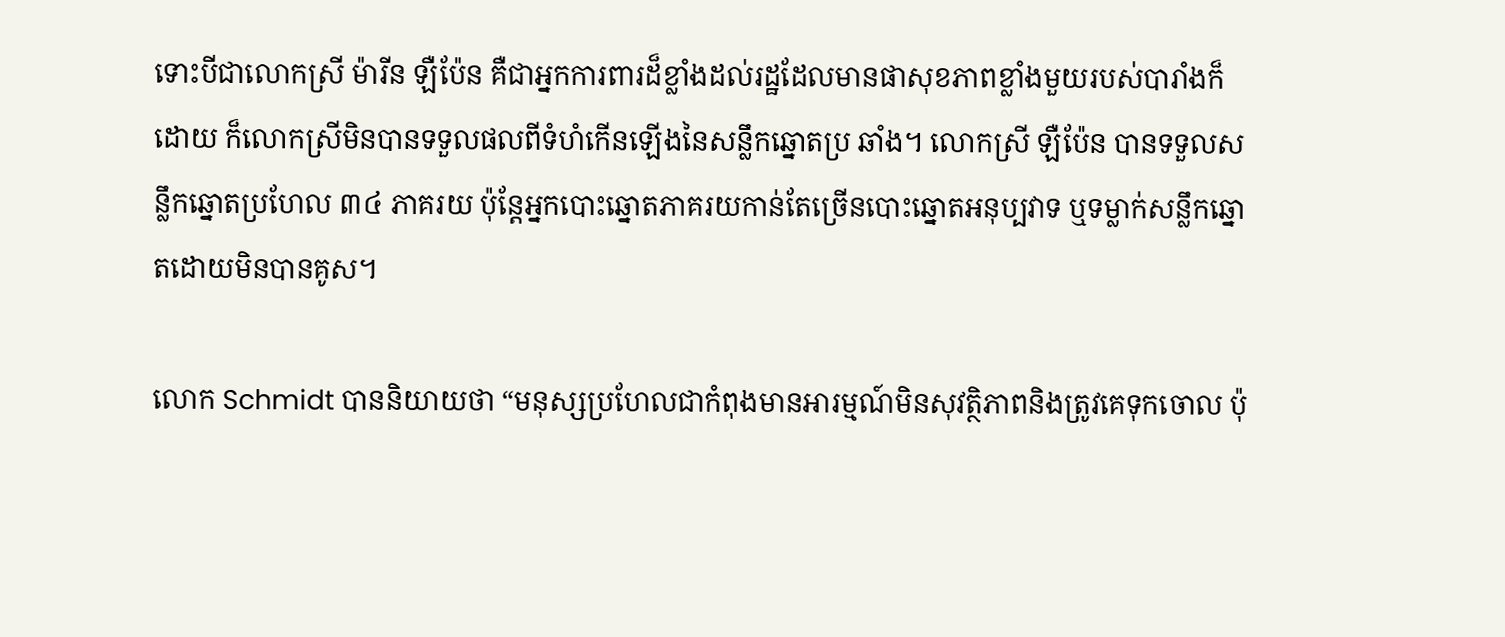ទោះបីជាលោកស្រី ម៉ារីន ឡឺប៉ែន គឺជាអ្នកការពារដ៏ខ្លាំងដល់រដ្ឋដែលមានផាសុខភាពខ្លាំងមួយរបស់បារាំងក៏ដោយ ក៏លោកស្រីមិនបានទទួលផលពីទំហំកើនឡើងនៃសន្លឹកឆ្នោតប្រ ឆាំង។ លោកស្រី ឡឺប៉ែន បានទទួលសន្លឹកឆ្នោតប្រហែល ៣៤ ភាគរយ ប៉ុន្តែអ្នកបោះឆ្នោតភាគរយកាន់តែច្រើនបោះឆ្នោតអនុប្បវាទ ឬទម្លាក់សន្លឹកឆ្នោតដោយមិនបានគូស។

លោក Schmidt បាននិយាយថា “មនុស្សប្រហែលជាកំពុងមានអារម្មណ៍មិនសុវត្ថិភាពនិងត្រូវគេទុកចោល ប៉ុ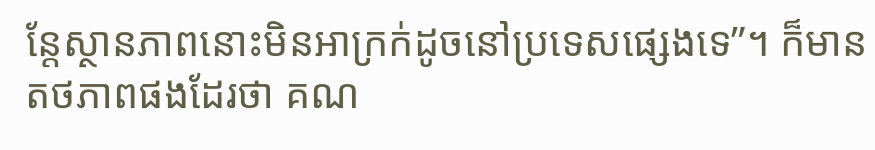ន្តែស្ថានភាពនោះមិនអាក្រក់ដូចនៅប្រទេសផ្សេងទេ”។ ក៏មានតថភាពផងដែរថា គណ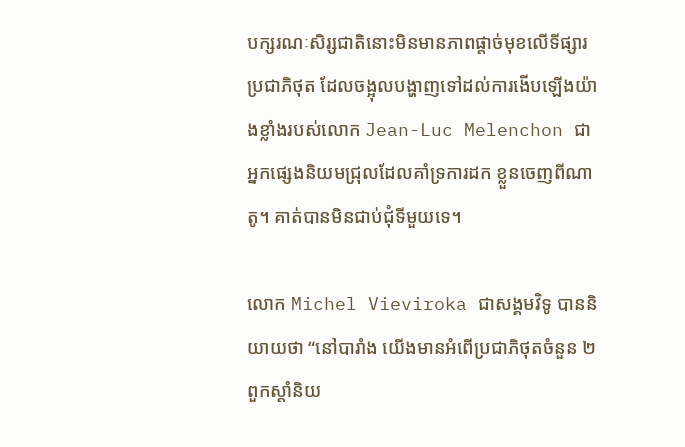បក្សរណៈសិរ្សជាតិនោះមិនមានភាពផ្តាច់មុខលើទីផ្សារប្រជាភិថុត ដែលចង្អុលបង្ហាញទៅដល់ការងើបឡើងយ៉ាងខ្លាំងរបស់លោក Jean-Luc Melenchon ជាអ្នកផ្សេងនិយមជ្រុលដែលគាំទ្រការដក ខ្លួនចេញពីណាតូ។ គាត់បានមិនជាប់ជុំទីមួយទេ។

លោក Michel Vieviroka ជាសង្គមវិទូ បាននិយាយថា “នៅបារាំង យើងមានអំពើប្រជាភិថុតចំនួន ២ ពួកស្តាំនិយ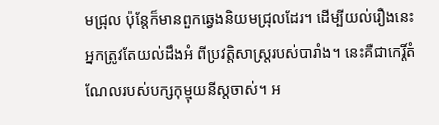មជ្រុល ប៉ុន្តែក៏មានពួកឆ្វេងនិយមជ្រុលដែរ។ ដើម្បីយល់រឿងនេះ អ្នកត្រូវតែយល់ដឹងអំ ពីប្រវត្តិសាស្ត្ររបស់បារាំង។ នេះគឺជាកេរ្តិ៍តំណែលរបស់បក្សកុម្មុយនីស្តចាស់។ អ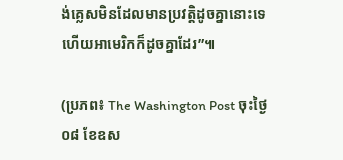ង់គ្លេសមិនដែលមានប្រវត្តិដូចគ្នានោះទេ ហើយអាមេរិកក៏ដូចគ្នាដែរ”៕

(ប្រភព៖ The Washington Post ចុះថ្ងៃ០៨ ខែឧស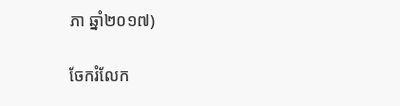ភា ឆ្នាំ២០១៧)

ចែករំលែក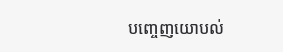បញ្ចេញយោបល់